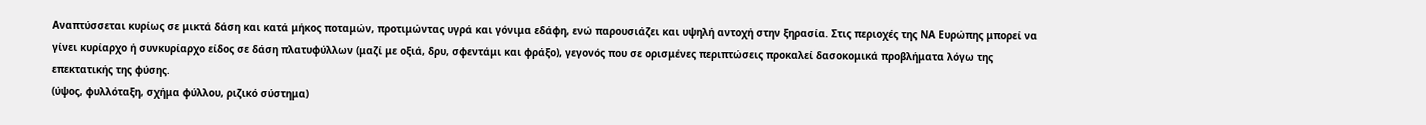Αναπτύσσεται κυρίως σε μικτά δάση και κατά μήκος ποταμών, προτιμώντας υγρά και γόνιμα εδάφη, ενώ παρουσιάζει και υψηλή αντοχή στην ξηρασία. Στις περιοχές της ΝΑ Ευρώπης μπορεί να γίνει κυρίαρχο ή συνκυρίαρχο είδος σε δάση πλατυφύλλων (μαζί με οξιά, δρυ, σφεντάμι και φράξο), γεγονός που σε ορισμένες περιπτώσεις προκαλεί δασοκομικά προβλήματα λόγω της επεκτατικής της φύσης.
(ύψος, φυλλόταξη, σχήμα φύλλου, ριζικό σύστημα)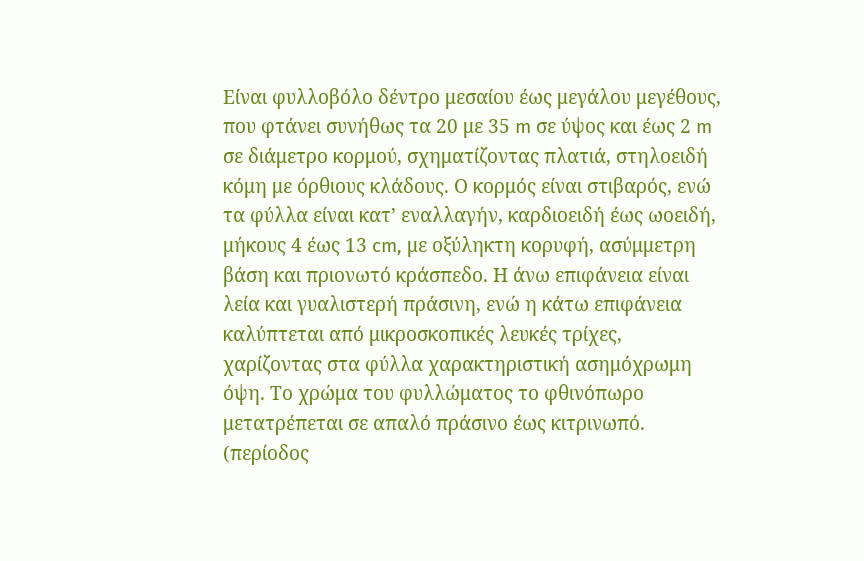Είναι φυλλοβόλο δέντρο μεσαίου έως μεγάλου μεγέθους, που φτάνει συνήθως τα 20 με 35 m σε ύψος και έως 2 m σε διάμετρο κορμού, σχηματίζοντας πλατιά, στηλοειδή κόμη με όρθιους κλάδους. Ο κορμός είναι στιβαρός, ενώ τα φύλλα είναι κατ’ εναλλαγήν, καρδιοειδή έως ωοειδή, μήκους 4 έως 13 cm, με οξύληκτη κορυφή, ασύμμετρη βάση και πριονωτό κράσπεδο. Η άνω επιφάνεια είναι λεία και γυαλιστερή πράσινη, ενώ η κάτω επιφάνεια καλύπτεται από μικροσκοπικές λευκές τρίχες, χαρίζοντας στα φύλλα χαρακτηριστική ασημόχρωμη όψη. Το χρώμα του φυλλώματος το φθινόπωρο μετατρέπεται σε απαλό πράσινο έως κιτρινωπό.
(περίοδος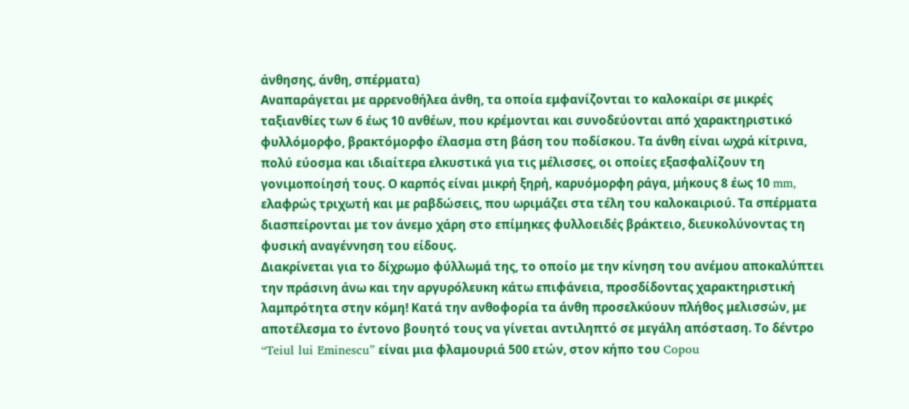άνθησης, άνθη, σπέρματα)
Αναπαράγεται με αρρενοθήλεα άνθη, τα οποία εμφανίζονται το καλοκαίρι σε μικρές ταξιανθίες των 6 έως 10 ανθέων, που κρέμονται και συνοδεύονται από χαρακτηριστικό φυλλόμορφο, βρακτόμορφο έλασμα στη βάση του ποδίσκου. Τα άνθη είναι ωχρά κίτρινα, πολύ εύοσμα και ιδιαίτερα ελκυστικά για τις μέλισσες, οι οποίες εξασφαλίζουν τη γονιμοποίησή τους. Ο καρπός είναι μικρή ξηρή, καρυόμορφη ράγα, μήκους 8 έως 10 mm, ελαφρώς τριχωτή και με ραβδώσεις, που ωριμάζει στα τέλη του καλοκαιριού. Τα σπέρματα διασπείρονται με τον άνεμο χάρη στο επίμηκες φυλλοειδές βράκτειο, διευκολύνοντας τη φυσική αναγέννηση του είδους.
Διακρίνεται για το δίχρωμο φύλλωμά της, το οποίο με την κίνηση του ανέμου αποκαλύπτει την πράσινη άνω και την αργυρόλευκη κάτω επιφάνεια, προσδίδοντας χαρακτηριστική λαμπρότητα στην κόμη! Κατά την ανθοφορία τα άνθη προσελκύουν πλήθος μελισσών, με αποτέλεσμα το έντονο βουητό τους να γίνεται αντιληπτό σε μεγάλη απόσταση. Το δέντρο “Teiul lui Eminescu” είναι μια φλαμουριά 500 ετών, στον κήπο του Copou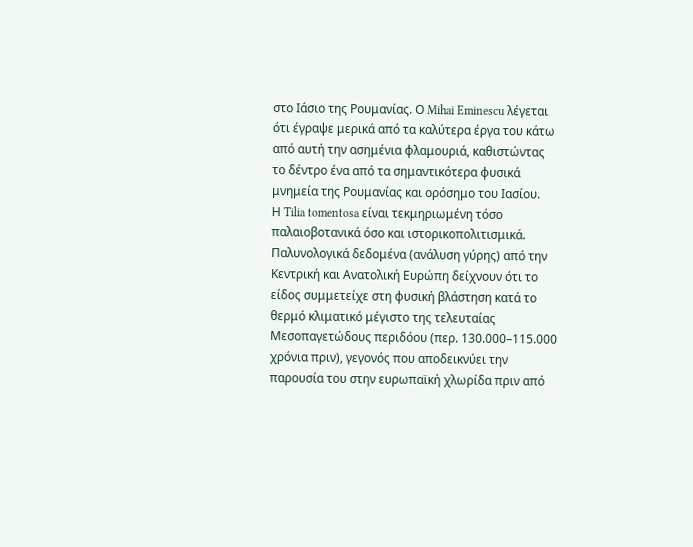στο Ιάσιο της Ρουμανίας. Ο Mihai Eminescu λέγεται ότι έγραψε μερικά από τα καλύτερα έργα του κάτω από αυτή την ασημένια φλαμουριά, καθιστώντας το δέντρο ένα από τα σημαντικότερα φυσικά μνημεία της Ρουμανίας και ορόσημο του Ιασίου.
Η Tilia tomentosa είναι τεκμηριωμένη τόσο παλαιοβοτανικά όσο και ιστορικοπολιτισμικά. Παλυνολογικά δεδομένα (ανάλυση γύρης) από την Κεντρική και Ανατολική Ευρώπη δείχνουν ότι το είδος συμμετείχε στη φυσική βλάστηση κατά το θερμό κλιματικό μέγιστο της τελευταίας Μεσοπαγετώδους περιδόου (περ. 130.000–115.000 χρόνια πριν), γεγονός που αποδεικνύει την παρουσία του στην ευρωπαϊκή χλωρίδα πριν από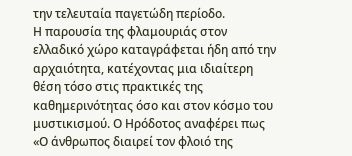την τελευταία παγετώδη περίοδο.
Η παρουσία της φλαμουριάς στον ελλαδικό χώρο καταγράφεται ήδη από την αρχαιότητα, κατέχοντας μια ιδιαίτερη θέση τόσο στις πρακτικές της καθημερινότητας όσο και στον κόσμο του μυστικισμού. Ο Ηρόδοτος αναφέρει πως «Ο άνθρωπος διαιρεί τον φλοιό της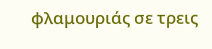φλαμουριάς σε τρεις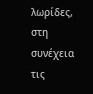λωρίδες, στη συνέχεια τις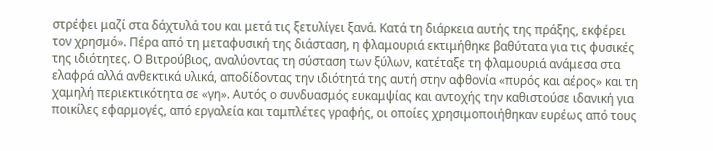στρέφει μαζί στα δάχτυλά του και μετά τις ξετυλίγει ξανά. Κατά τη διάρκεια αυτής της πράξης, εκφέρει τον χρησμό». Πέρα από τη μεταφυσική της διάσταση, η φλαμουριά εκτιμήθηκε βαθύτατα για τις φυσικές της ιδιότητες. Ο Βιτρούβιος, αναλύοντας τη σύσταση των ξύλων, κατέταξε τη φλαμουριά ανάμεσα στα ελαφρά αλλά ανθεκτικά υλικά, αποδίδοντας την ιδιότητά της αυτή στην αφθονία «πυρός και αέρος» και τη χαμηλή περιεκτικότητα σε «γη». Αυτός ο συνδυασμός ευκαμψίας και αντοχής την καθιστούσε ιδανική για ποικίλες εφαρμογές, από εργαλεία και ταμπλέτες γραφής, οι οποίες χρησιμοποιήθηκαν ευρέως από τους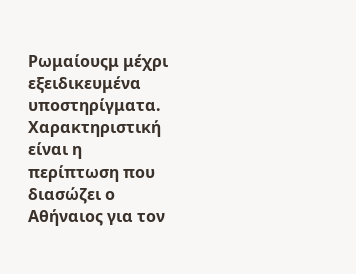Ρωμαίουςμ μέχρι εξειδικευμένα υποστηρίγματα. Χαρακτηριστική είναι η περίπτωση που διασώζει ο Αθήναιος για τον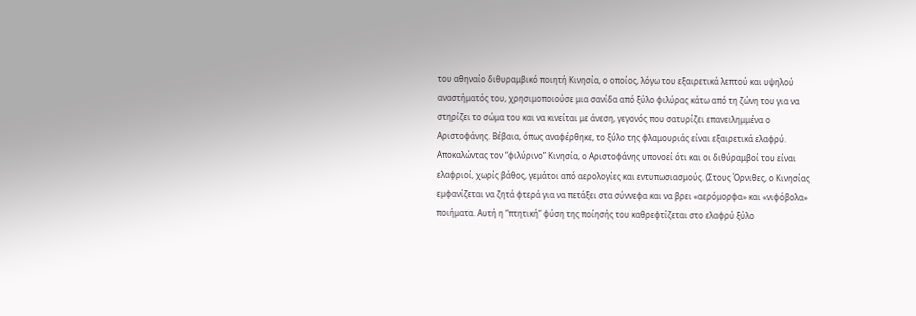του αθηναίο διθυραμβικό ποιητή Κινησία, ο οποίος, λόγω του εξαιρετικά λεπτού και υψηλού αναστήματός του, χρησιμοποιούσε μια σανίδα από ξύλο φιλύρας κάτω από τη ζώνη του για να στηρίζει το σώμα του και να κινείται με άνεση, γεγονός που σατυρίζει επανειλημμένα ο Αριστοφάνης. Βέβαια, όπως αναφέρθηκε, το ξύλο της φλαμουριάς είναι εξαιρετικά ελαφρύ. Αποκαλώντας τον “φιλύρινο” Κινησία, ο Αριστοφάνης υπονοεί ότι και οι διθύραμβοί του είναι ελαφριοί, χωρίς βάθος, γεμάτοι από αερολογίες και εντυπωσιασμούς. (Στους Όρνιθες, ο Κινησίας εμφανίζεται να ζητά φτερά για να πετάξει στα σύννεφα και να βρει «αερόμορφα» και «νιφόβολα» ποιήματα. Αυτή η “πτητική” φύση της ποίησής του καθρεφτίζεται στο ελαφρύ ξύλο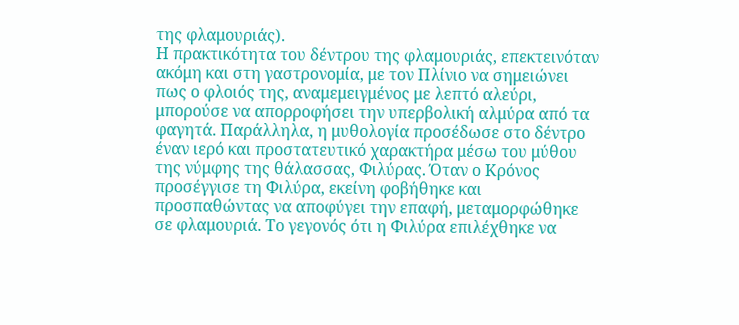της φλαμουριάς).
Η πρακτικότητα του δέντρου της φλαμουριάς, επεκτεινόταν ακόμη και στη γαστρονομία, με τον Πλίνιο να σημειώνει πως ο φλοιός της, αναμεμειγμένος με λεπτό αλεύρι, μπορούσε να απορροφήσει την υπερβολική αλμύρα από τα φαγητά. Παράλληλα, η μυθολογία προσέδωσε στο δέντρο έναν ιερό και προστατευτικό χαρακτήρα μέσω του μύθου της νύμφης της θάλασσας, Φιλύρας. Όταν ο Κρόνος προσέγγισε τη Φιλύρα, εκείνη φοβήθηκε και προσπαθώντας να αποφύγει την επαφή, μεταμορφώθηκε σε φλαμουριά. Το γεγονός ότι η Φιλύρα επιλέχθηκε να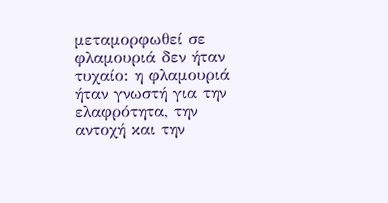μεταμορφωθεί σε φλαμουριά δεν ήταν τυχαίο: η φλαμουριά ήταν γνωστή για την ελαφρότητα, την αντοχή και την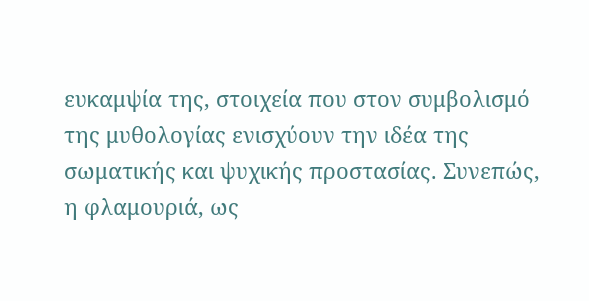ευκαμψία της, στοιχεία που στον συμβολισμό της μυθολογίας ενισχύουν την ιδέα της σωματικής και ψυχικής προστασίας. Συνεπώς, η φλαμουριά, ως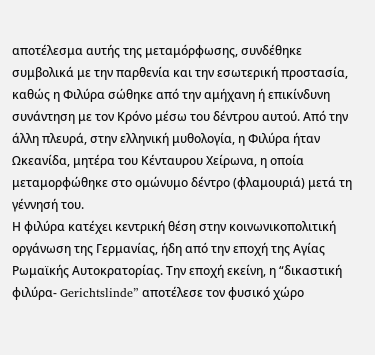αποτέλεσμα αυτής της μεταμόρφωσης, συνδέθηκε συμβολικά με την παρθενία και την εσωτερική προστασία, καθώς η Φιλύρα σώθηκε από την αμήχανη ή επικίνδυνη συνάντηση με τον Κρόνο μέσω του δέντρου αυτού. Από την άλλη πλευρά, στην ελληνική μυθολογία, η Φιλύρα ήταν Ωκεανίδα, μητέρα του Κένταυρου Χείρωνα, η οποία μεταμορφώθηκε στο ομώνυμο δέντρο (φλαμουριά) μετά τη γέννησή του.
Η φιλύρα κατέχει κεντρική θέση στην κοινωνικοπολιτική οργάνωση της Γερμανίας, ήδη από την εποχή της Αγίας Ρωμαϊκής Αυτοκρατορίας. Την εποχή εκείνη, η “δικαστική φιλύρα- Gerichtslinde” αποτέλεσε τον φυσικό χώρο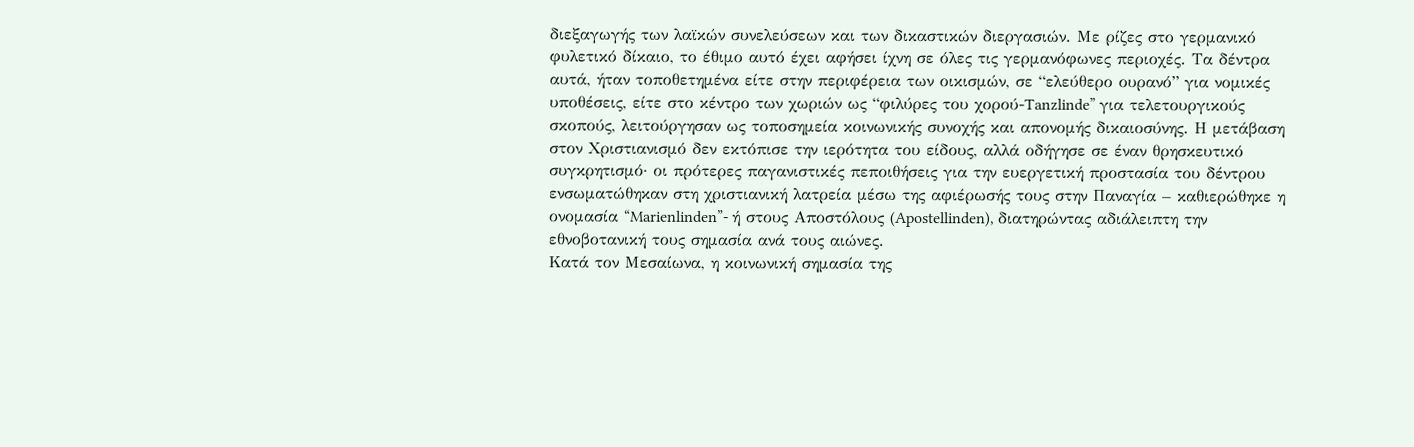διεξαγωγής των λαϊκών συνελεύσεων και των δικαστικών διεργασιών. Με ρίζες στο γερμανικό φυλετικό δίκαιο, το έθιμο αυτό έχει αφήσει ίχνη σε όλες τις γερμανόφωνες περιοχές. Τα δέντρα αυτά, ήταν τοποθετημένα είτε στην περιφέρεια των οικισμών, σε “ελεύθερο ουρανό” για νομικές υποθέσεις, είτε στο κέντρο των χωριών ως “φιλύρες του χορού-Tanzlinde” για τελετουργικούς σκοπούς, λειτούργησαν ως τοποσημεία κοινωνικής συνοχής και απονομής δικαιοσύνης. Η μετάβαση στον Χριστιανισμό δεν εκτόπισε την ιερότητα του είδους, αλλά οδήγησε σε έναν θρησκευτικό συγκρητισμό· οι πρότερες παγανιστικές πεποιθήσεις για την ευεργετική προστασία του δέντρου ενσωματώθηκαν στη χριστιανική λατρεία μέσω της αφιέρωσής τους στην Παναγία – καθιερώθηκε η ονομασία “Marienlinden”- ή στους Αποστόλους (Apostellinden), διατηρώντας αδιάλειπτη την εθνοβοτανική τους σημασία ανά τους αιώνες.
Κατά τον Μεσαίωνα, η κοινωνική σημασία της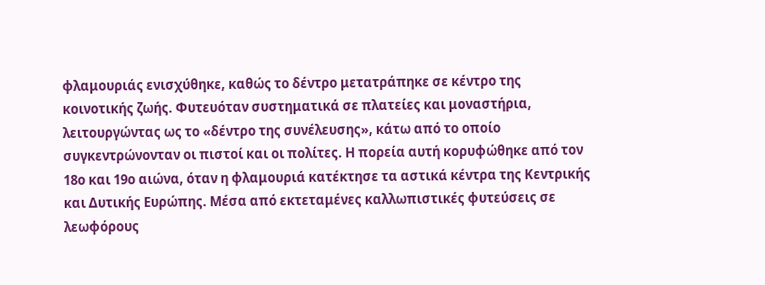φλαμουριάς ενισχύθηκε, καθώς το δέντρο μετατράπηκε σε κέντρο της κοινοτικής ζωής. Φυτευόταν συστηματικά σε πλατείες και μοναστήρια, λειτουργώντας ως το «δέντρο της συνέλευσης», κάτω από το οποίο συγκεντρώνονταν οι πιστοί και οι πολίτες. Η πορεία αυτή κορυφώθηκε από τον 18ο και 19ο αιώνα, όταν η φλαμουριά κατέκτησε τα αστικά κέντρα της Κεντρικής και Δυτικής Ευρώπης. Μέσα από εκτεταμένες καλλωπιστικές φυτεύσεις σε λεωφόρους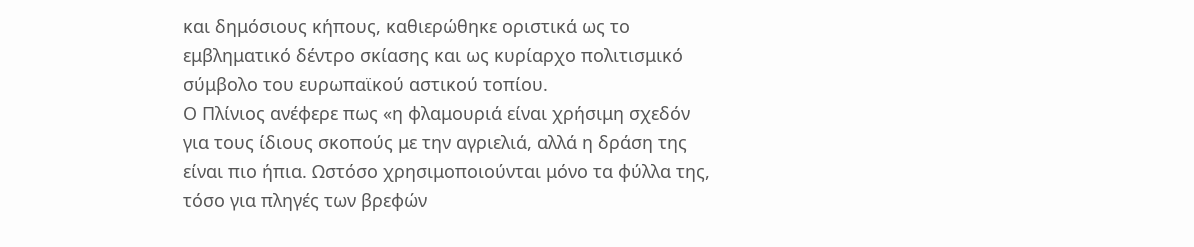και δημόσιους κήπους, καθιερώθηκε οριστικά ως το εμβληματικό δέντρο σκίασης και ως κυρίαρχο πολιτισμικό σύμβολο του ευρωπαϊκού αστικού τοπίου.
Ο Πλίνιος ανέφερε πως «η φλαμουριά είναι χρήσιμη σχεδόν για τους ίδιους σκοπούς με την αγριελιά, αλλά η δράση της είναι πιο ήπια. Ωστόσο χρησιμοποιούνται μόνο τα φύλλα της, τόσο για πληγές των βρεφών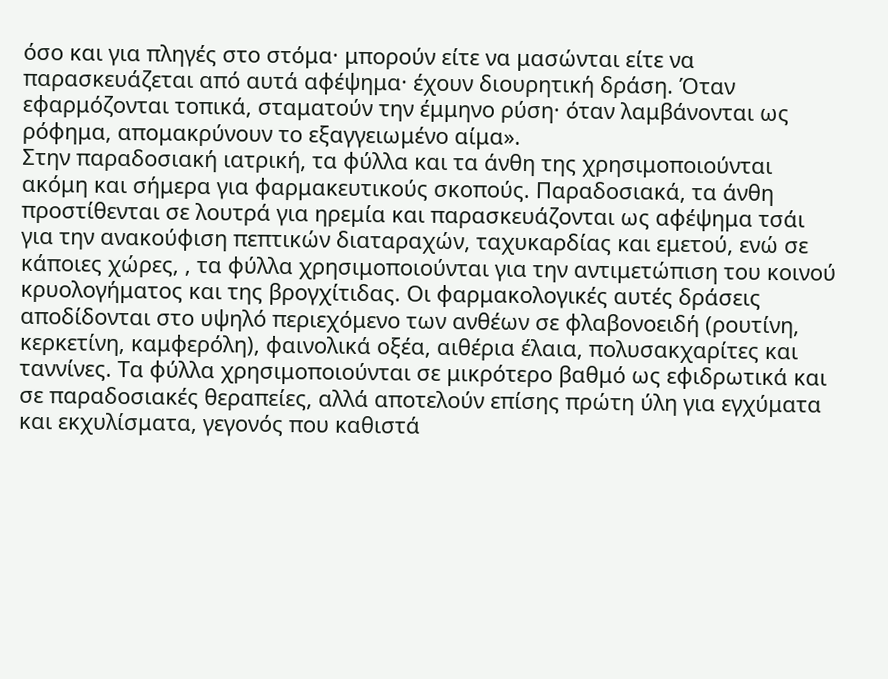όσο και για πληγές στο στόμα· μπορούν είτε να μασώνται είτε να παρασκευάζεται από αυτά αφέψημα· έχουν διουρητική δράση. Όταν εφαρμόζονται τοπικά, σταματούν την έμμηνο ρύση· όταν λαμβάνονται ως ρόφημα, απομακρύνουν το εξαγγειωμένο αίμα».
Στην παραδοσιακή ιατρική, τα φύλλα και τα άνθη της χρησιμοποιούνται ακόμη και σήμερα για φαρμακευτικούς σκοπούς. Παραδοσιακά, τα άνθη προστίθενται σε λουτρά για ηρεμία και παρασκευάζονται ως αφέψημα τσάι για την ανακούφιση πεπτικών διαταραχών, ταχυκαρδίας και εμετού, ενώ σε κάποιες χώρες, , τα φύλλα χρησιμοποιούνται για την αντιμετώπιση του κοινού κρυολογήματος και της βρογχίτιδας. Οι φαρμακολογικές αυτές δράσεις αποδίδονται στο υψηλό περιεχόμενο των ανθέων σε φλαβονοειδή (ρουτίνη, κερκετίνη, καμφερόλη), φαινολικά οξέα, αιθέρια έλαια, πολυσακχαρίτες και ταννίνες. Τα φύλλα χρησιμοποιούνται σε μικρότερο βαθμό ως εφιδρωτικά και σε παραδοσιακές θεραπείες, αλλά αποτελούν επίσης πρώτη ύλη για εγχύματα και εκχυλίσματα, γεγονός που καθιστά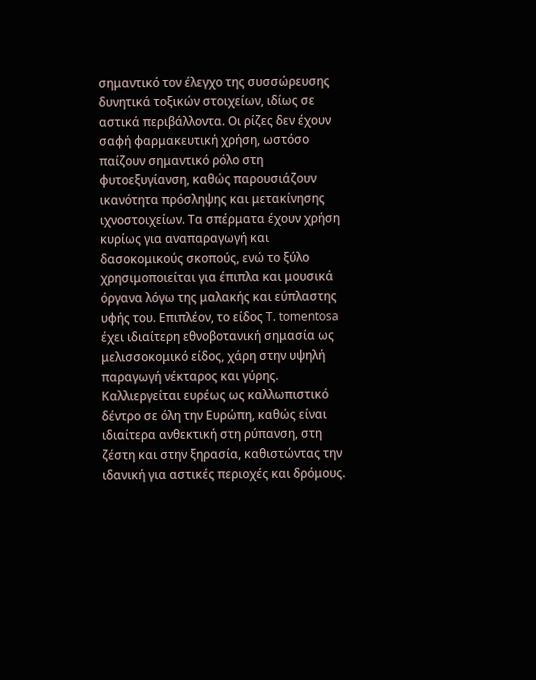σημαντικό τον έλεγχο της συσσώρευσης δυνητικά τοξικών στοιχείων, ιδίως σε αστικά περιβάλλοντα. Οι ρίζες δεν έχουν σαφή φαρμακευτική χρήση, ωστόσο παίζουν σημαντικό ρόλο στη φυτοεξυγίανση, καθώς παρουσιάζουν ικανότητα πρόσληψης και μετακίνησης ιχνοστοιχείων. Τα σπέρματα έχουν χρήση κυρίως για αναπαραγωγή και δασοκομικούς σκοπούς, ενώ το ξύλο χρησιμοποιείται για έπιπλα και μουσικά όργανα λόγω της μαλακής και εύπλαστης υφής του. Επιπλέον, το είδος T. tomentosa έχει ιδιαίτερη εθνοβοτανική σημασία ως μελισσοκομικό είδος, χάρη στην υψηλή παραγωγή νέκταρος και γύρης.
Καλλιεργείται ευρέως ως καλλωπιστικό δέντρο σε όλη την Ευρώπη, καθώς είναι ιδιαίτερα ανθεκτική στη ρύπανση, στη ζέστη και στην ξηρασία, καθιστώντας την ιδανική για αστικές περιοχές και δρόμους.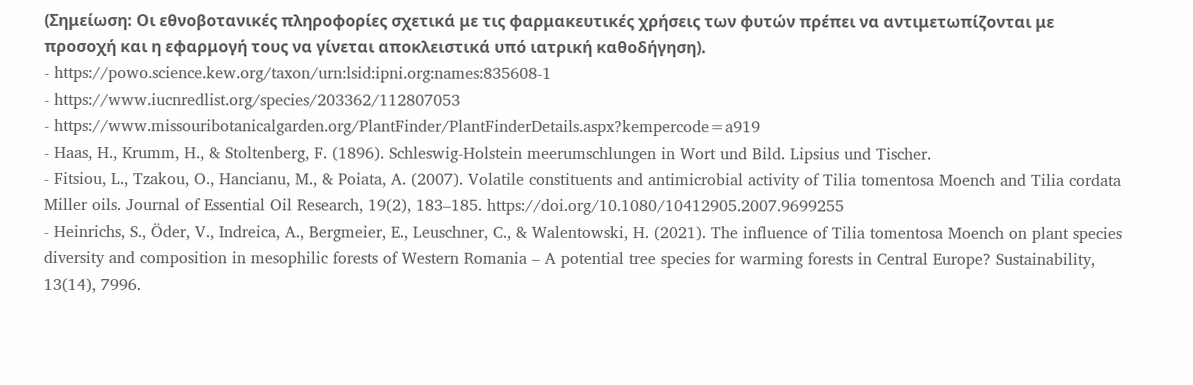(Σημείωση: Οι εθνοβοτανικές πληροφορίες σχετικά με τις φαρμακευτικές χρήσεις των φυτών πρέπει να αντιμετωπίζονται με προσοχή και η εφαρμογή τους να γίνεται αποκλειστικά υπό ιατρική καθοδήγηση).
- https://powo.science.kew.org/taxon/urn:lsid:ipni.org:names:835608-1
- https://www.iucnredlist.org/species/203362/112807053
- https://www.missouribotanicalgarden.org/PlantFinder/PlantFinderDetails.aspx?kempercode=a919
- Haas, H., Krumm, H., & Stoltenberg, F. (1896). Schleswig-Holstein meerumschlungen in Wort und Bild. Lipsius und Tischer.
- Fitsiou, L., Tzakou, O., Hancianu, M., & Poiata, A. (2007). Volatile constituents and antimicrobial activity of Tilia tomentosa Moench and Tilia cordata Miller oils. Journal of Essential Oil Research, 19(2), 183–185. https://doi.org/10.1080/10412905.2007.9699255
- Heinrichs, S., Öder, V., Indreica, A., Bergmeier, E., Leuschner, C., & Walentowski, H. (2021). The influence of Tilia tomentosa Moench on plant species diversity and composition in mesophilic forests of Western Romania – A potential tree species for warming forests in Central Europe? Sustainability, 13(14), 7996.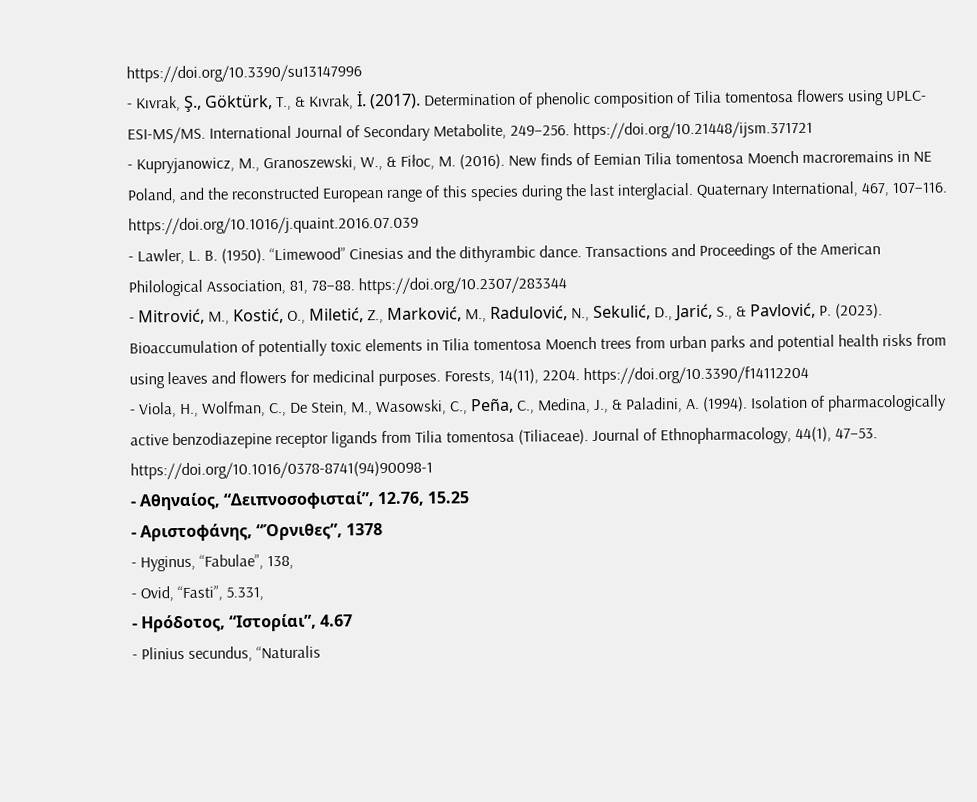https://doi.org/10.3390/su13147996
- Kıvrak, Ş., Göktürk, T., & Kıvrak, İ. (2017). Determination of phenolic composition of Tilia tomentosa flowers using UPLC-ESI-MS/MS. International Journal of Secondary Metabolite, 249–256. https://doi.org/10.21448/ijsm.371721
- Kupryjanowicz, M., Granoszewski, W., & Fiłoc, M. (2016). New finds of Eemian Tilia tomentosa Moench macroremains in NE Poland, and the reconstructed European range of this species during the last interglacial. Quaternary International, 467, 107–116. https://doi.org/10.1016/j.quaint.2016.07.039
- Lawler, L. B. (1950). “Limewood” Cinesias and the dithyrambic dance. Transactions and Proceedings of the American Philological Association, 81, 78–88. https://doi.org/10.2307/283344
- Mitrović, M., Kostić, O., Miletić, Z., Marković, M., Radulović, N., Sekulić, D., Jarić, S., & Pavlović, P. (2023). Bioaccumulation of potentially toxic elements in Tilia tomentosa Moench trees from urban parks and potential health risks from using leaves and flowers for medicinal purposes. Forests, 14(11), 2204. https://doi.org/10.3390/f14112204
- Viola, H., Wolfman, C., De Stein, M., Wasowski, C., Peña, C., Medina, J., & Paladini, A. (1994). Isolation of pharmacologically active benzodiazepine receptor ligands from Tilia tomentosa (Tiliaceae). Journal of Ethnopharmacology, 44(1), 47–53. https://doi.org/10.1016/0378-8741(94)90098-1
- Αθηναίος, “Δειπνοσοφισταί”, 12.76, 15.25
- Αριστοφάνης, “Όρνιθες”, 1378
- Hyginus, “Fabulae”, 138,
- Ovid, “Fasti”, 5.331,
- Ηρόδοτος, “Ιστορίαι”, 4.67
- Plinius secundus, “Naturalis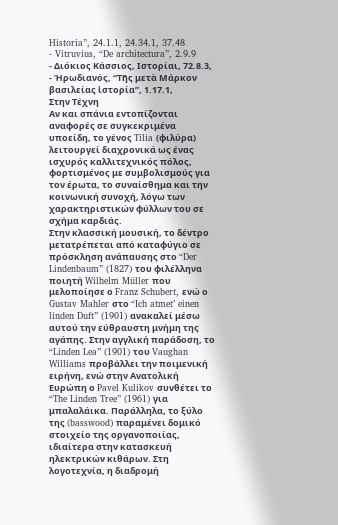Historia”, 24.1.1, 24.34.1, 37.48
- Vitruvius, “De architectura”, 2.9.9
- Διόκιος Κάσσιος, Ιστορίαι, 72.8.3,
- Ἡρωδιανός, “Τῆς μετὰ Μάρκον βασιλείας ἱστορία”, 1.17.1,
Στην Τέχνη
Αν και σπάνια εντοπίζονται αναφορές σε συγκεκριμένα υποείδη, το γένος Tilia (φιλύρα) λειτουργεί διαχρονικά ως ένας ισχυρός καλλιτεχνικός πόλος, φορτισμένος με συμβολισμούς για τον έρωτα, το συναίσθημα και την κοινωνική συνοχή, λόγω των χαρακτηριστικών φύλλων του σε σχήμα καρδιάς.
Στην κλασσική μουσική, το δέντρο μετατρέπεται από καταφύγιο σε πρόσκληση ανάπαυσης στο “Der Lindenbaum” (1827) του φιλέλληνα ποιητή Wilhelm Müller που μελοποίησε ο Franz Schubert, ενώ ο Gustav Mahler στο “Ich atmet’ einen linden Duft” (1901) ανακαλεί μέσω αυτού την εύθραυστη μνήμη της αγάπης. Στην αγγλική παράδοση, το “Linden Lea” (1901) του Vaughan Williams προβάλλει την ποιμενική ειρήνη, ενώ στην Ανατολική Ευρώπη ο Pavel Kulikov συνθέτει το “The Linden Tree” (1961) για μπαλαλάικα. Παράλληλα, το ξύλο της (basswood) παραμένει δομικό στοιχείο της οργανοποιίας, ιδιαίτερα στην κατασκευή ηλεκτρικών κιθάρων. Στη λογοτεχνία, η διαδρομή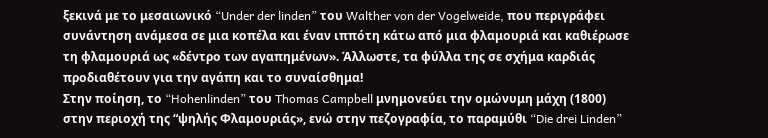ξεκινά με το μεσαιωνικό “Under der linden” του Walther von der Vogelweide, που περιγράφει συνάντηση ανάμεσα σε μια κοπέλα και έναν ιππότη κάτω από μια φλαμουριά και καθιέρωσε τη φλαμουριά ως «δέντρο των αγαπημένων». Άλλωστε, τα φύλλα της σε σχήμα καρδιάς προδιαθέτουν για την αγάπη και το συναίσθημα!
Στην ποίηση, το “Hohenlinden” του Thomas Campbell μνημονεύει την ομώνυμη μάχη (1800) στην περιοχή της “ψηλής Φλαμουριάς», ενώ στην πεζογραφία, το παραμύθι “Die drei Linden”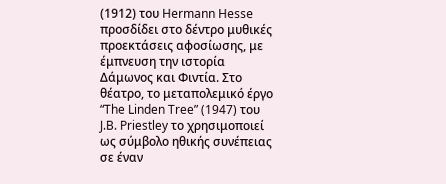(1912) του Hermann Hesse προσδίδει στο δέντρο μυθικές προεκτάσεις αφοσίωσης, με έμπνευση την ιστορία Δάμωνος και Φιντία. Στο θέατρο, το μεταπολεμικό έργο “The Linden Tree” (1947) του J.B. Priestley το χρησιμοποιεί ως σύμβολο ηθικής συνέπειας σε έναν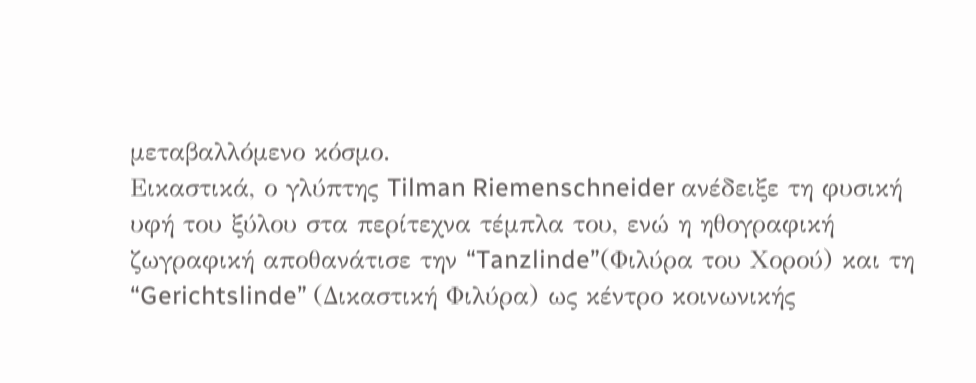μεταβαλλόμενο κόσμο.
Εικαστικά, ο γλύπτης Tilman Riemenschneider ανέδειξε τη φυσική υφή του ξύλου στα περίτεχνα τέμπλα του, ενώ η ηθογραφική ζωγραφική αποθανάτισε την “Tanzlinde”(Φιλύρα του Χορού) και τη “Gerichtslinde” (Δικαστική Φιλύρα) ως κέντρο κοινωνικής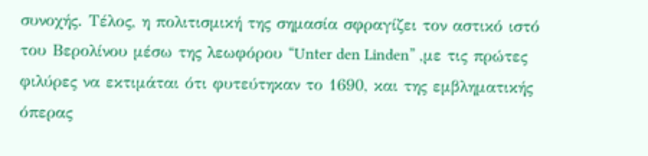συνοχής. Τέλος, η πολιτισμική της σημασία σφραγίζει τον αστικό ιστό του Βερολίνου μέσω της λεωφόρου “Unter den Linden” ,με τις πρώτες φιλύρες να εκτιμάται ότι φυτεύτηκαν το 1690, και της εμβληματικής όπερας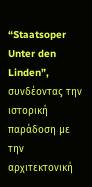“Staatsoper Unter den Linden”, συνδέοντας την ιστορική παράδοση με την αρχιτεκτονική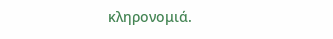κληρονομιά.